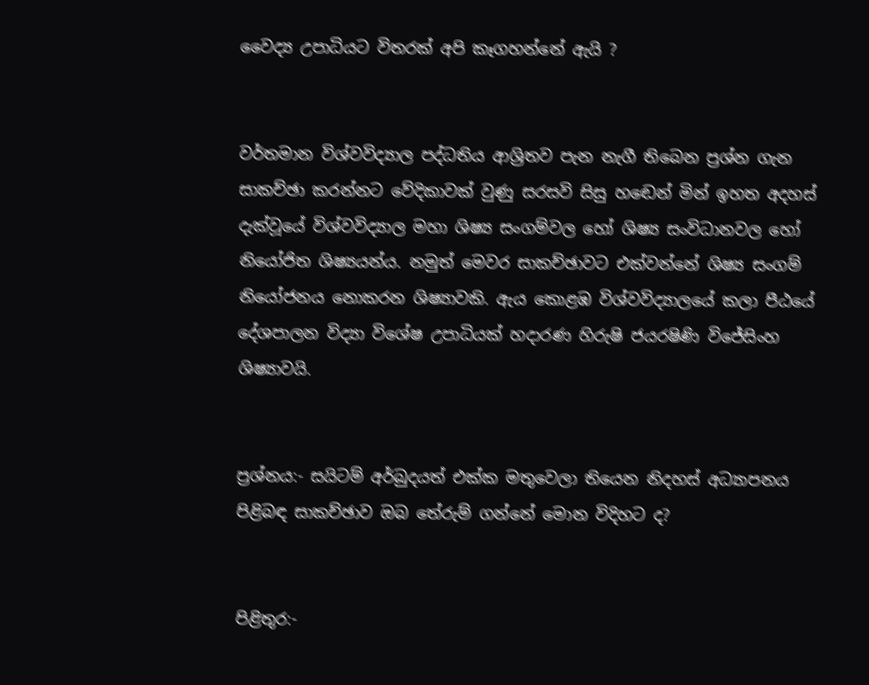වෛද්‍ය උපාධියට විතරක් අපි කෑගහන්නේ ඇයි ?


වර්තමාන විශ්‍වවිද්‍යාල පද්ධතිය ආශ්‍රිතව පැන නැගී තිබෙන ප්‍රශ්න ගැන සාකච්ඡා කරන්නට වේදිකාවක් වුණු සරසවි සිසු හඬෙන් මින් ඉහත අදහස් දැක්වූයේ විශ්‍වවිද්‍යාල මහා ශිෂ්‍ය සංගම්වල හෝ ශිෂ්‍ය සංවිධානවල හෝ නියෝජිත ශිෂ්‍යයන්ය. නමුත් මෙවර සාකච්ඡාවට එක්වන්නේ ශිෂ්‍ය සංගම් නියෝජනය නොකරන ශිෂ්‍යාවකි. ඇය කොළඹ විශ්‍වවිද්‍යාලයේ කලා පීඨයේ දේශපාලන විද්‍යා විශේ‍ෂ උපාධියක් හදාරණ හිරුෂි ජයරෂිණි විජේසිංහ ශිෂ්‍යාවයි.


ප්‍රශ්නය:- සයිටම් අර්බුදයත් එක්ක මතුවෙලා තියෙන නිදහස් අධ්‍යාපනය පිළිබඳ සාකච්ඡාව ඔබ තේරුම් ගන්නේ මොන විදිහට ද?


පිළිතුර:-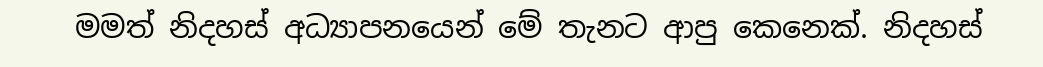මමත් නිදහස් අධ්‍යාපනයෙන් මේ තැනට ආපු කෙනෙක්. නිදහස්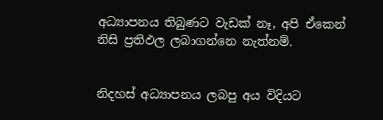අධ්‍යාපනය තිබුණට වැඩක් නෑ, අපි ඒකෙන් නිසි ප්‍රතිඵල ලබාගන්නෙ නැත්නම්.


නිදහස් අධ්‍යාපනය ලබපු අය විදියට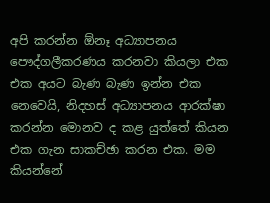අපි කරන්න ඕනෑ අධ්‍යාපනය පෞද්ගලීකරණය කරනවා කියලා එක එක අයට බැණ බැණ ඉන්න එක නෙවෙයි, නිදහස් අධ්‍යාපනය ආරක්ෂා කරන්න මොනව ද කළ යුත්තේ කියන එක ගැන සාකච්ඡා කරන එක. මම කියන්නේ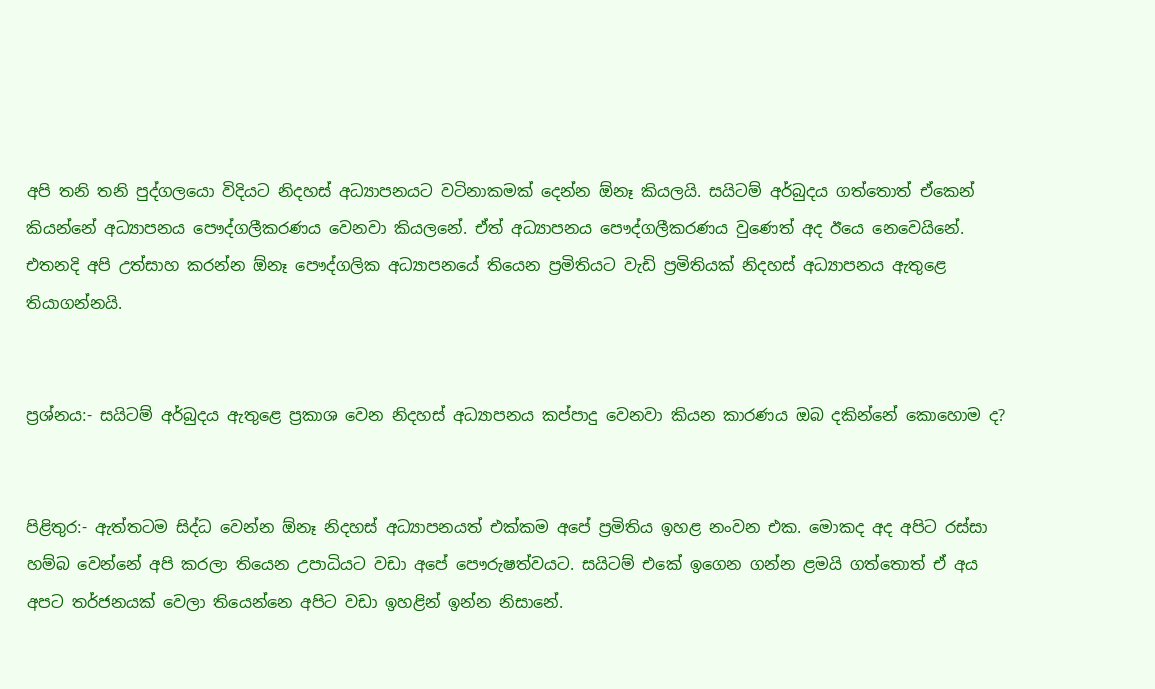අපි තනි තනි පුද්ගලයො විදියට නිදහස් අධ්‍යාපනයට වටිනාකමක් දෙන්න ඕනෑ කියලයි. සයිටම් අර්බුදය ගත්තොත් ඒකෙන් කියන්නේ අධ්‍යාපනය පෞද්ගලීකරණය වෙනවා කියලනේ. ඒත් අධ්‍යාපනය පෞද්ගලීකරණය වුණෙත් අද ඊයෙ නෙවෙයිනේ. එතනදි අපි උත්සාහ කරන්න ඕනෑ පෞද්ගලික අධ්‍යාපනයේ තියෙන ප්‍රමිතියට වැඩි ප්‍රමිතියක් නිදහස් අධ්‍යාපනය ඇතුළෙ තියාගන්නයි.


ප්‍රශ්නය:- සයිටම් අර්බුදය ඇතුළෙ ප්‍රකාශ වෙන නිදහස් අධ්‍යාපනය කප්පාදු වෙනවා කියන කාරණය ඔබ දකින්නේ කොහොම ද?


පිළිතුර:- ඇත්තටම සිද්ධ වෙන්න ඕනෑ නිදහස් අධ්‍යාපනයත් එක්කම අපේ ප්‍රමිතිය ඉහළ නංවන එක. මොකද අද අපිට රස්සා හම්බ වෙන්නේ අපි කරලා තියෙන උපාධියට වඩා අපේ පෞරුෂත්වයට. සයිටම් එකේ ඉගෙන ගන්න ළමයි ගත්තොත් ඒ අය අපට තර්ජනයක් වෙලා තියෙන්නෙ අපිට වඩා ඉහළින් ඉන්න නිසානේ.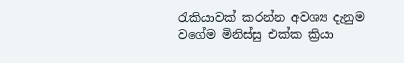රැකියාවක් කරන්න අවශ්‍ය දැනුම වගේම මිනිස්සු එක්ක ක්‍රියා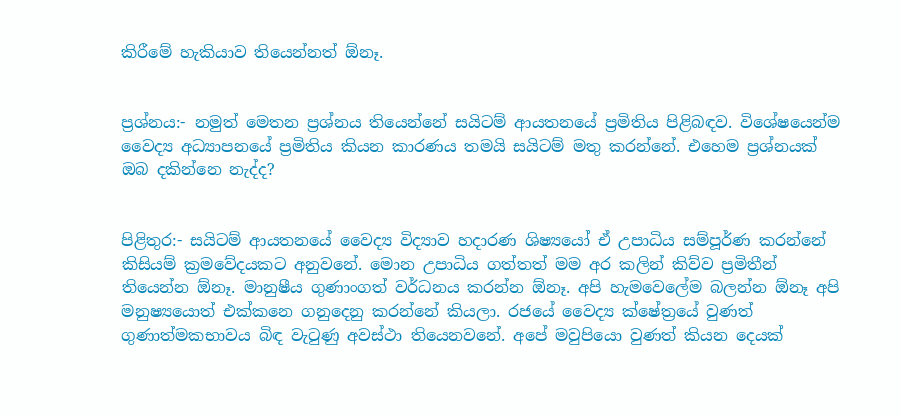කිරීමේ හැකියාව තියෙන්නත් ඕනෑ.


ප්‍රශ්නය:- නමුත් මෙතන ප්‍රශ්නය තියෙන්නේ සයිටම් ආයතනයේ ප්‍රමිතිය පිළිබඳව. විශේ‍ෂයෙන්ම වෛද්‍ය අධ්‍යාපනයේ ප්‍රමිතිය කියන කාරණය තමයි සයිටම් මතු කරන්නේ. එහෙම ප්‍රශ්නයක් ඔබ දකින්නෙ නැද්ද?


පිළිතුර:- සයිටම් ආයතනයේ වෛද්‍ය විද්‍යාව හදාරණ ශිෂ්‍යයෝ ඒ උපාධිය සම්පූර්ණ කරන්නේ කිසියම් ක්‍රමවේදයකට අනුවනේ. මොන උපාධිය ගත්තත් මම අර කලින් කිව්ව ප්‍රමිතීන් තියෙන්න ඕනෑ. මානුෂීය ගුණාංගත් වර්ධනය කරන්න ඕනෑ. අපි හැමවෙලේම බලන්න ඕනෑ අපි මනුෂ්‍යයොත් එක්කනෙ ගනුදෙනු කරන්නේ කියලා. රජයේ වෛද්‍ය ක්ෂේ‍ත්‍රයේ වුණත් ගුණාත්මකභාවය බිඳ වැටුණු අවස්ථා තියෙනවනේ. අපේ මවුපියො වුණත් කියන දෙයක්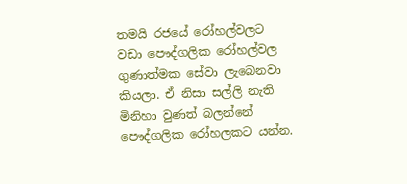තමයි රජයේ රෝහල්වලට වඩා පෞද්ගලික රෝහල්වල ගුණාත්මක සේවා ලැබෙනවා කියලා. ඒ නිසා සල්ලි නැති මිනිහා වුණත් බලන්නේ පෞද්ගලික රෝහලකට යන්න.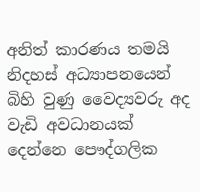අනිත් කාරණය තමයි නිදහස් අධ්‍යාපනයෙන් බිහි වුණු වෛද්‍යවරු අද වැඩි අවධානයක් දෙන්නෙ පෞද්ගලික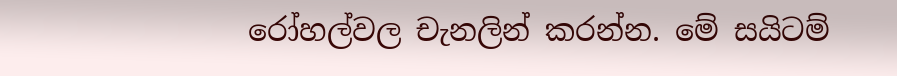රෝහල්වල චැනලින් කරන්න. මේ සයිටම්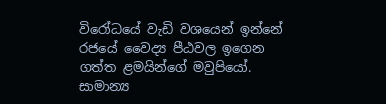විරෝධයේ වැඩි වශයෙන් ඉන්නේ රජයේ වෛද්‍ය පීඨවල ඉගෙන ගත්ත ළමයින්ගේ මවුපියෝ. සාමාන්‍ය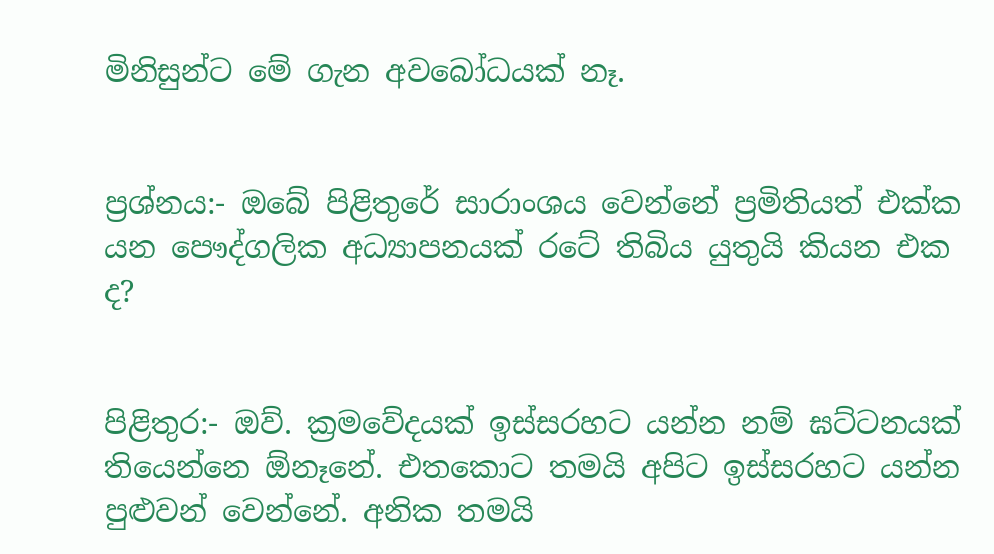මිනිසුන්ට මේ ගැන අවබෝධයක් නෑ.


ප්‍රශ්නය:- ඔබේ පිළිතුරේ සාරාංශය වෙන්නේ ප්‍රමිතියත් එක්ක යන පෞද්ගලික අධ්‍යාපනයක් රටේ තිබිය යුතුයි කියන එක ද?


පිළිතුර:- ඔව්. ක්‍රමවේදයක් ඉස්සරහට යන්න නම් ඝට්ටනයක් තියෙන්නෙ ඕනෑනේ. එතකොට තමයි අපිට ඉස්සරහට යන්න පුළුවන් වෙන්නේ. අනික තමයි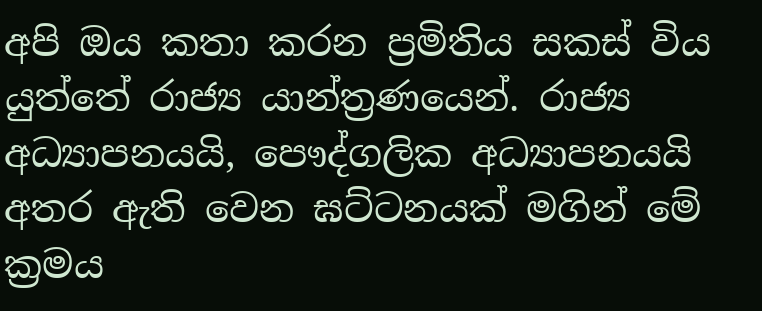අපි ඔය කතා කරන ප්‍රමිතිය සකස් විය යුත්තේ රාජ්‍ය යාන්ත්‍රණයෙන්. රාජ්‍ය අධ්‍යාපනයයි, පෞද්ගලික අධ්‍යාපනයයි අතර ඇති වෙන ඝට්ටනයක් මගින් මේ ක්‍රමය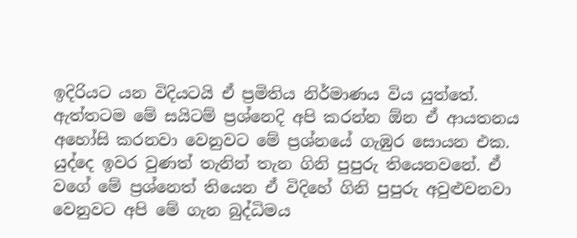ඉදිරියට යන විදියටයි ඒ ප්‍රමිතිය නිර්මාණය විය යුත්තේ. ඇත්තටම මේ සයිටම් ප්‍රශ්නෙදි අපි කරන්න ඕන ඒ ආයතනය අහෝසි කරනවා වෙනුවට මේ ප්‍රශ්නයේ ගැඹුර සොයන එක. යුද්දෙ ඉවර වුණත් තැනින් තැන ගිනි පුපුරු තියෙනවනේ. ඒ වගේ මේ ප්‍රශ්නෙත් තියෙන ඒ විදිහේ ගිනි පුපුරු අවුළුවනවා වෙනුවට අපි මේ ගැන බුද්ධිමය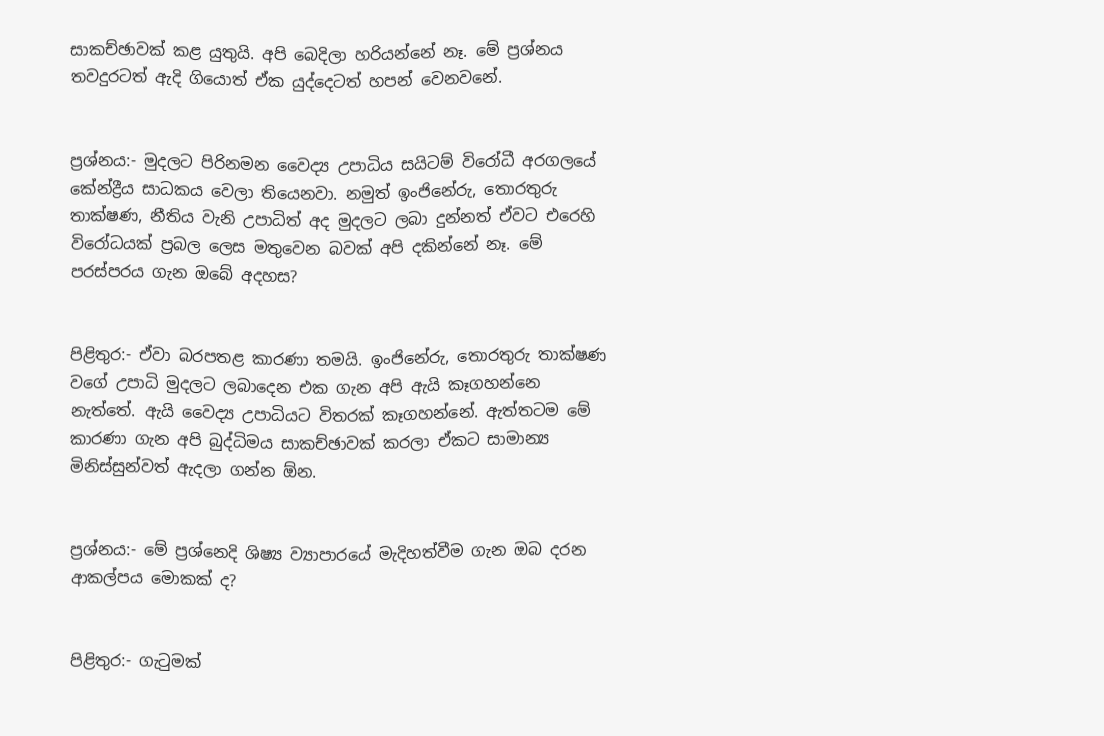සාකච්ඡාවක් කළ යුතුයි. අපි බෙදිලා හරියන්නේ නෑ. මේ ප්‍රශ්නය තවදුරටත් ඇදි ගියොත් ඒක යුද්දෙටත් හපන් වෙනවනේ.


ප්‍රශ්නය:- මුදලට පිරිනමන වෛද්‍ය උපාධිය සයිටම් විරෝධී අරගලයේ කේන්ද්‍රීය සාධකය වෙලා තියෙනවා. නමුත් ඉංජිනේරු, තොරතුරු තාක්ෂණ, නීතිය වැනි උපාධිත් අද මුදලට ලබා දුන්නත් ඒවට එරෙහි විරෝධයක් ප්‍රබල ලෙස මතුවෙන බවක් අපි දකින්නේ නෑ. මේ පරස්පරය ගැන ඔබේ අදහස?


පිළිතුර:- ඒවා බරපතළ කාරණා තමයි. ඉංජිනේරු, තොරතුරු තාක්ෂණ වගේ උපාධි මුදලට ලබාදෙන එක ගැන අපි ඇයි කෑගහන්නෙ නැත්තේ. ඇයි වෛද්‍ය උපාධියට විතරක් කෑගහන්නේ. ඇත්තටම මේ කාරණා ගැන අපි බුද්ධිමය සාකච්ඡාවක් කරලා ඒකට සාමාන්‍ය මිනිස්සුන්වත් ඇදලා ගන්න ඕන.


ප්‍රශ්නය:- මේ ප්‍රශ්නෙදි ශිෂ්‍ය ව්‍යාපාරයේ මැදිහත්වීම ගැන ඔබ දරන ආකල්පය මොකක් ද?


පිළිතුර:- ගැටුමක්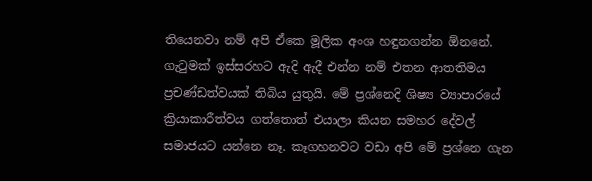තියෙනවා නම් අපි ඒකෙ මූලික අංශ හඳුනගන්න ඕනනේ. ගැටුමක් ඉස්සරහට ඇදි ඇදී එන්න නම් එතන ආතතිමය ප්‍රචණ්ඩත්වයක් තිබිය යුතුයි. මේ ප්‍රශ්නෙදි ශිෂ්‍ය ව්‍යාපාරයේ ක්‍රියාකාරීත්වය ගත්තොත් එයාලා කියන සමහර දේවල් සමාජයට යන්නෙ නෑ. කෑගහනවට වඩා අපි මේ ප්‍රශ්නෙ ගැන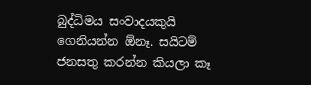බුද්ධිමය සංවාදයකුයි ගෙනියන්න ඕනෑ. සයිටම් ජනසතු කරන්න කියලා කෑ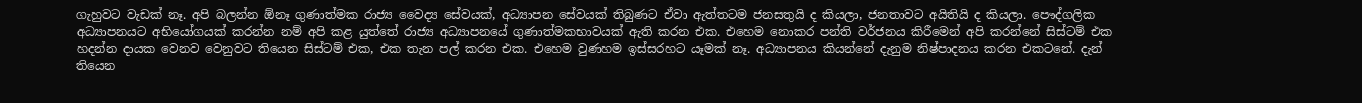ගැහුවට වැඩක් නෑ. අපි බලන්න ඕනෑ ගුණාත්මක රාජ්‍ය වෛද්‍ය සේවයක්, අධ්‍යාපන සේවයක් තිබුණට ඒවා ඇත්තටම ජනසතුයි ද කියලා, ජනතාවට අයිතියි ද කියලා. පෞද්ගලික අධ්‍යාපනයට අභියෝගයක් කරන්න නම් අපි කළ යුත්තේ රාජ්‍ය අධ්‍යාපනයේ ගුණාත්මකභාවයක් ඇති කරන එක. එහෙම නොකර පන්ති වර්ජනය කිරීමෙන් අපි කරන්නේ සිස්ටම් එක හදන්න දායක වෙනව වෙනුවට තියෙන සිස්ටම් එක, එක තැන පල් කරන එක. එහෙම වුණහම ඉස්සරහට යෑමක් නෑ. අධ්‍යාපනය කියන්නේ දැනුම නිෂ්පාදනය කරන එකටනේ. දැන් තියෙන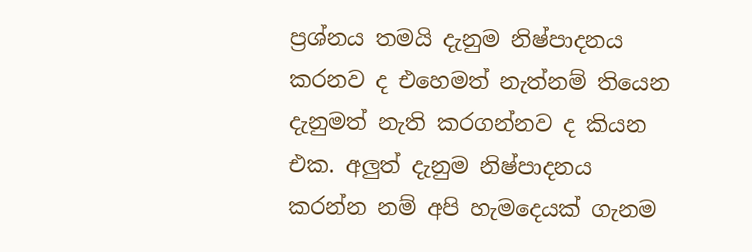ප්‍රශ්නය තමයි දැනුම නිෂ්පාදනය කරනව ද එහෙමත් නැත්නම් තියෙන දැනුමත් නැති කරගන්නව ද කියන එක. අලුත් දැනුම නිෂ්පාදනය කරන්න නම් අපි හැමදෙයක් ගැනම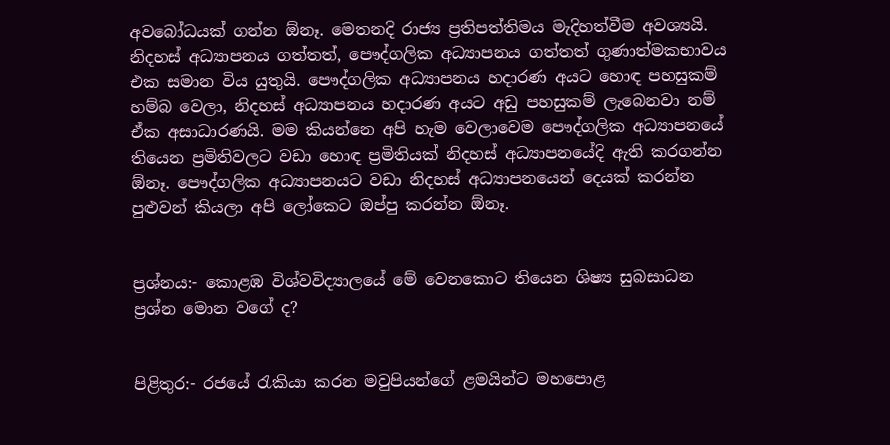අවබෝධයක් ගන්න ඕනෑ. මෙතනදි රාජ්‍ය ප්‍රතිපත්තිමය මැදිහත්වීම අවශ්‍යයි. නිදහස් අධ්‍යාපනය ගත්තත්, පෞද්ගලික අධ්‍යාපනය ගත්තත් ගුණාත්මකභාවය එක සමාන විය යුතුයි. පෞද්ගලික අධ්‍යාපනය හදාරණ අයට හොඳ පහසුකම් හම්බ වෙලා, නිදහස් අධ්‍යාපනය හදාරණ අයට අඩු පහසුකම් ලැබෙනවා නම් ඒක අසාධාරණයි. මම කියන්නෙ අපි හැම වෙලාවෙම පෞද්ගලික අධ්‍යාපනයේ තියෙන ප්‍රමිතිවලට වඩා හොඳ ප්‍රමිතියක් නිදහස් අධ්‍යාපනයේදි ඇති කරගන්න ඕනෑ. පෞද්ගලික අධ්‍යාපනයට වඩා නිදහස් අධ්‍යාපනයෙන් දෙයක් කරන්න පුළුවන් කියලා අපි ලෝකෙට ඔප්පු කරන්න ඕනෑ.


ප්‍රශ්නය:- කොළඹ විශ්‍වවිද්‍යාලයේ මේ වෙනකොට තියෙන ශිෂ්‍ය සුබසාධන ප්‍රශ්න මොන වගේ ද?


පිළිතුර:- රජයේ රැකියා කරන මවුපියන්ගේ ළමයින්ට මහපොළ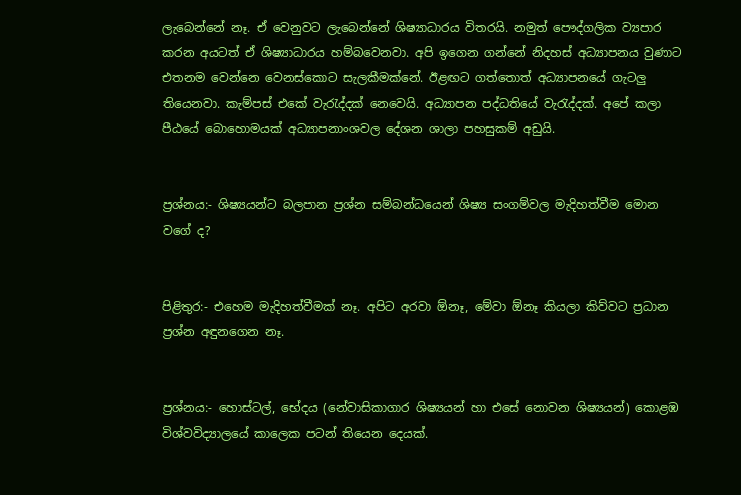ලැබෙන්නේ නෑ. ඒ වෙනුවට ලැබෙන්නේ ශිෂ්‍යාධාරය විතරයි. නමුත් පෞද්ගලික ව්‍යපාර කරන අයටත් ඒ ශිෂ්‍යාධාරය හම්බවෙනවා. අපි ඉගෙන ගන්නේ නිදහස් අධ්‍යාපනය වුණාට එතනම වෙන්නෙ වෙනස්කොට සැලකීමක්නේ. ඊළඟට ගත්තොත් අධ්‍යාපනයේ ගැටලු තියෙනවා. කැම්පස් එකේ වැරැද්දක් නෙවෙයි. අධ්‍යාපන පද්ධතියේ වැරැද්දක්. අපේ කලා පීඨයේ බොහොමයක් අධ්‍යාපනාංශවල දේශන ශාලා පහසුකම් අඩුයි.


ප්‍රශ්නය:- ශිෂ්‍යයන්ට බලපාන ප්‍රශ්න සම්බන්ධයෙන් ශිෂ්‍ය සංගම්වල මැදිහත්වීම මොන වගේ ද?


පිළිතුර:- එහෙම මැදිහත්වීමක් නෑ. අපිට අරවා ඕනෑ, මේවා ඕනෑ කියලා කිව්වට ප්‍රධාන ප්‍රශ්න අඳුනගෙන නෑ.


ප්‍රශ්නය:- හොස්ටල්, භේදය (නේවාසිකාගාර ශිෂ්‍යයන් හා එසේ නොවන ශිෂ්‍යයන්) කොළඹ විශ්වවිද්‍යාලයේ කාලෙක පටන් තියෙන දෙයක්.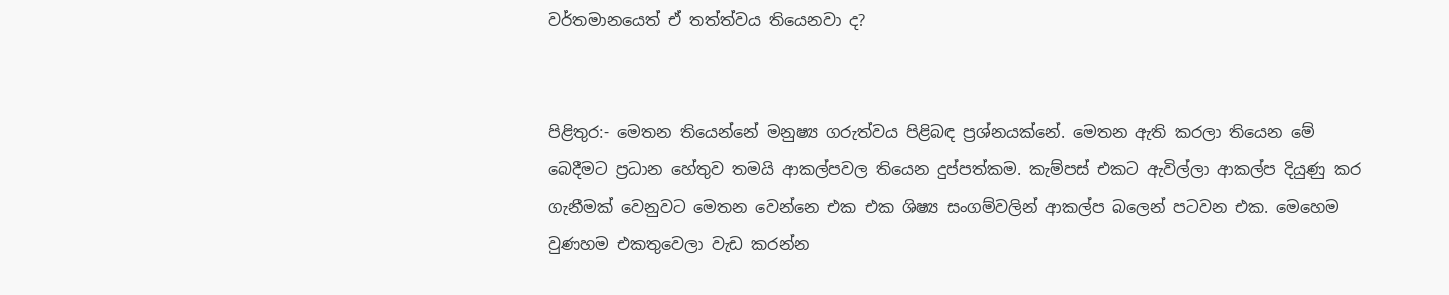වර්තමානයෙත් ඒ තත්ත්වය තියෙනවා ද?


පිළිතුර:- මෙතන තියෙන්නේ මනුෂ්‍ය ගරුත්වය පිළිබඳ ප්‍රශ්නයක්නේ. මෙතන ඇති කරලා තියෙන මේ බෙදීමට ප්‍රධාන හේතුව තමයි ආකල්පවල තියෙන දුප්පත්කම. කැම්පස් එකට ඇවිල්ලා ආකල්ප දියුණු කර ගැනීමක් වෙනුවට මෙතන වෙන්නෙ එක එක ශිෂ්‍ය සංගම්වලින් ආකල්ප බලෙන් පටවන එක. මෙහෙම වුණහම එකතුවෙලා වැඩ කරන්න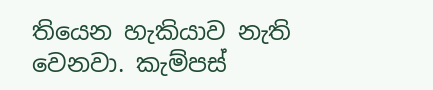තියෙන හැකියාව නැති වෙනවා. කැම්පස්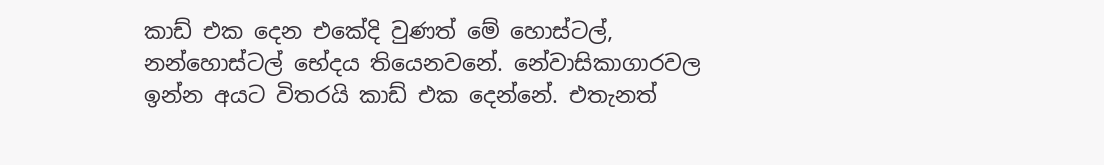කාඩ් එක දෙන එකේදි වුණත් මේ හොස්ටල්, නන්හොස්ටල් භේදය තියෙනවනේ. නේවාසිකාගාරවල ඉන්න අයට විතරයි කාඩ් එක දෙන්නේ. එතැනත්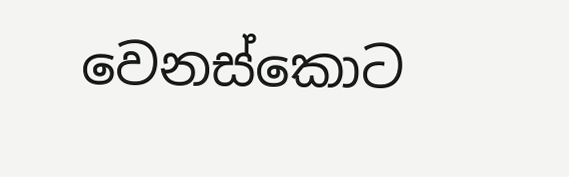වෙනස්කොට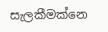සැලකීමක්නෙ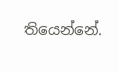තියෙන්නේ.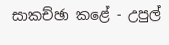සාකච්ඡා කළේ - උපුල්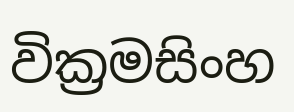වික්‍රමසිංහ